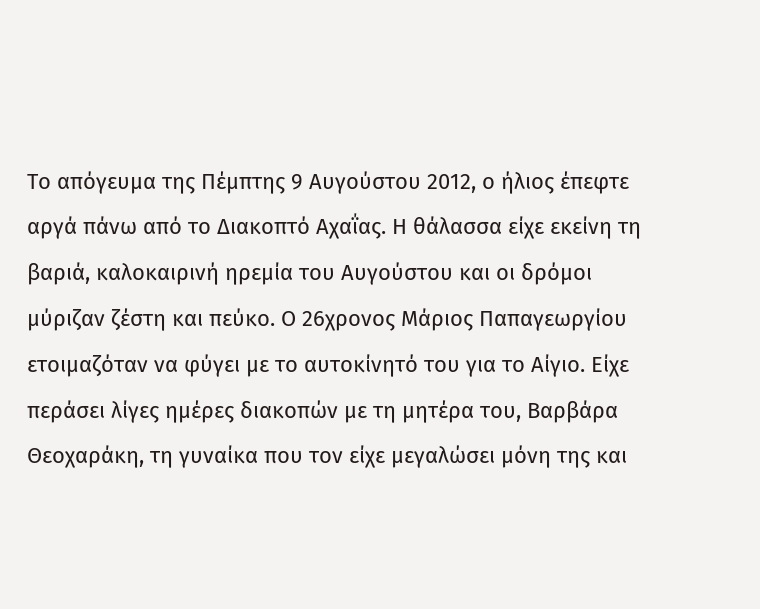Το απόγευμα της Πέμπτης 9 Αυγούστου 2012, ο ήλιος έπεφτε αργά πάνω από το Διακοπτό Αχαΐας. Η θάλασσα είχε εκείνη τη βαριά, καλοκαιρινή ηρεμία του Αυγούστου και οι δρόμοι μύριζαν ζέστη και πεύκο. Ο 26χρονος Μάριος Παπαγεωργίου ετοιμαζόταν να φύγει με το αυτοκίνητό του για το Αίγιο. Είχε περάσει λίγες ημέρες διακοπών με τη μητέρα του, Βαρβάρα Θεοχαράκη, τη γυναίκα που τον είχε μεγαλώσει μόνη της και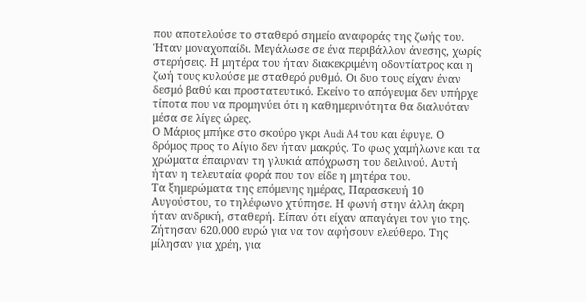που αποτελούσε το σταθερό σημείο αναφοράς της ζωής του.
Ήταν μοναχοπαίδι. Μεγάλωσε σε ένα περιβάλλον άνεσης, χωρίς στερήσεις. Η μητέρα του ήταν διακεκριμένη οδοντίατρος και η ζωή τους κυλούσε με σταθερό ρυθμό. Οι δυο τους είχαν έναν δεσμό βαθύ και προστατευτικό. Εκείνο το απόγευμα δεν υπήρχε τίποτα που να προμηνύει ότι η καθημερινότητα θα διαλυόταν μέσα σε λίγες ώρες.
Ο Μάριος μπήκε στο σκούρο γκρι Audi A4 του και έφυγε. Ο δρόμος προς το Αίγιο δεν ήταν μακρύς. Το φως χαμήλωνε και τα χρώματα έπαιρναν τη γλυκιά απόχρωση του δειλινού. Αυτή ήταν η τελευταία φορά που τον είδε η μητέρα του.
Τα ξημερώματα της επόμενης ημέρας, Παρασκευή 10 Αυγούστου, το τηλέφωνο χτύπησε. Η φωνή στην άλλη άκρη ήταν ανδρική, σταθερή. Είπαν ότι είχαν απαγάγει τον γιο της. Ζήτησαν 620.000 ευρώ για να τον αφήσουν ελεύθερο. Της μίλησαν για χρέη, για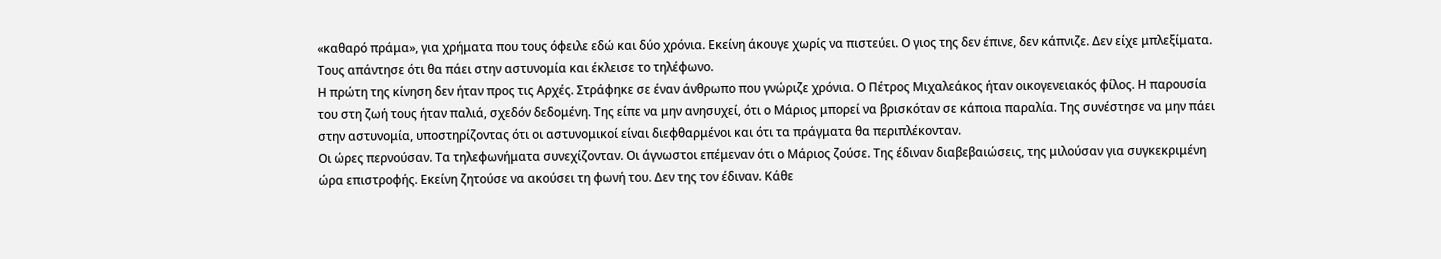«καθαρό πράμα», για χρήματα που τους όφειλε εδώ και δύο χρόνια. Εκείνη άκουγε χωρίς να πιστεύει. Ο γιος της δεν έπινε, δεν κάπνιζε. Δεν είχε μπλεξίματα. Τους απάντησε ότι θα πάει στην αστυνομία και έκλεισε το τηλέφωνο.
Η πρώτη της κίνηση δεν ήταν προς τις Αρχές. Στράφηκε σε έναν άνθρωπο που γνώριζε χρόνια. Ο Πέτρος Μιχαλεάκος ήταν οικογενειακός φίλος. Η παρουσία του στη ζωή τους ήταν παλιά, σχεδόν δεδομένη. Της είπε να μην ανησυχεί, ότι ο Μάριος μπορεί να βρισκόταν σε κάποια παραλία. Της συνέστησε να μην πάει στην αστυνομία, υποστηρίζοντας ότι οι αστυνομικοί είναι διεφθαρμένοι και ότι τα πράγματα θα περιπλέκονταν.
Οι ώρες περνούσαν. Τα τηλεφωνήματα συνεχίζονταν. Οι άγνωστοι επέμεναν ότι ο Μάριος ζούσε. Της έδιναν διαβεβαιώσεις, της μιλούσαν για συγκεκριμένη ώρα επιστροφής. Εκείνη ζητούσε να ακούσει τη φωνή του. Δεν της τον έδιναν. Κάθε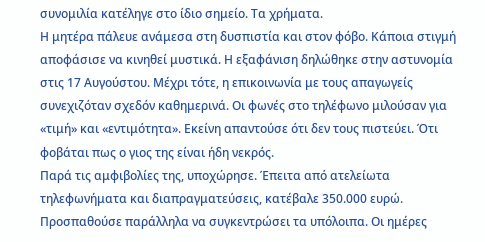συνομιλία κατέληγε στο ίδιο σημείο. Τα χρήματα.
Η μητέρα πάλευε ανάμεσα στη δυσπιστία και στον φόβο. Κάποια στιγμή αποφάσισε να κινηθεί μυστικά. Η εξαφάνιση δηλώθηκε στην αστυνομία στις 17 Αυγούστου. Μέχρι τότε, η επικοινωνία με τους απαγωγείς συνεχιζόταν σχεδόν καθημερινά. Οι φωνές στο τηλέφωνο μιλούσαν για «τιμή» και «εντιμότητα». Εκείνη απαντούσε ότι δεν τους πιστεύει. Ότι φοβάται πως ο γιος της είναι ήδη νεκρός.
Παρά τις αμφιβολίες της, υποχώρησε. Έπειτα από ατελείωτα τηλεφωνήματα και διαπραγματεύσεις, κατέβαλε 350.000 ευρώ. Προσπαθούσε παράλληλα να συγκεντρώσει τα υπόλοιπα. Οι ημέρες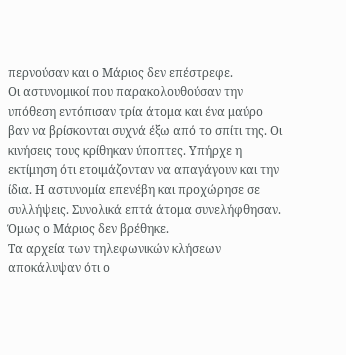περνούσαν και ο Μάριος δεν επέστρεφε.
Οι αστυνομικοί που παρακολουθούσαν την υπόθεση εντόπισαν τρία άτομα και ένα μαύρο βαν να βρίσκονται συχνά έξω από το σπίτι της. Οι κινήσεις τους κρίθηκαν ύποπτες. Υπήρχε η εκτίμηση ότι ετοιμάζονταν να απαγάγουν και την ίδια. Η αστυνομία επενέβη και προχώρησε σε συλλήψεις. Συνολικά επτά άτομα συνελήφθησαν.
Όμως ο Μάριος δεν βρέθηκε.
Τα αρχεία των τηλεφωνικών κλήσεων αποκάλυψαν ότι ο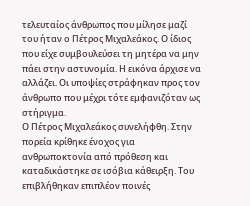τελευταίος άνθρωπος που μίλησε μαζί του ήταν ο Πέτρος Μιχαλεάκος. Ο ίδιος που είχε συμβουλεύσει τη μητέρα να μην πάει στην αστυνομία. Η εικόνα άρχισε να αλλάζει. Οι υποψίες στράφηκαν προς τον άνθρωπο που μέχρι τότε εμφανιζόταν ως στήριγμα.
Ο Πέτρος Μιχαλεάκος συνελήφθη. Στην πορεία κρίθηκε ένοχος για ανθρωποκτονία από πρόθεση και καταδικάστηκε σε ισόβια κάθειρξη. Του επιβλήθηκαν επιπλέον ποινές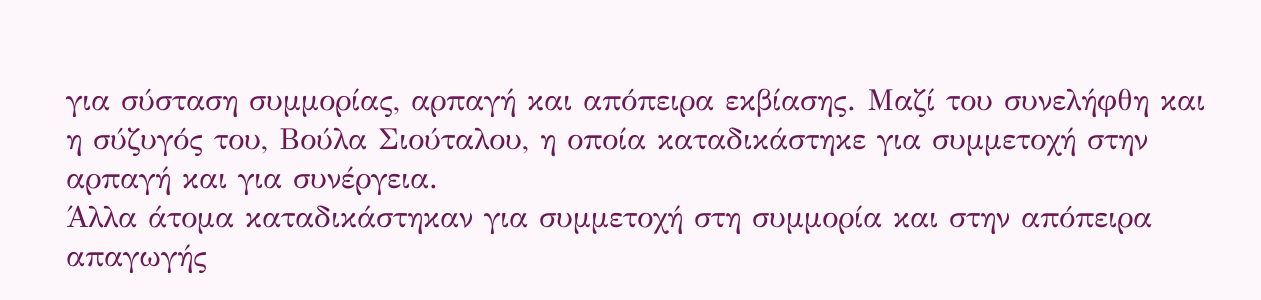για σύσταση συμμορίας, αρπαγή και απόπειρα εκβίασης. Μαζί του συνελήφθη και η σύζυγός του, Βούλα Σιούταλου, η οποία καταδικάστηκε για συμμετοχή στην αρπαγή και για συνέργεια.
Άλλα άτομα καταδικάστηκαν για συμμετοχή στη συμμορία και στην απόπειρα απαγωγής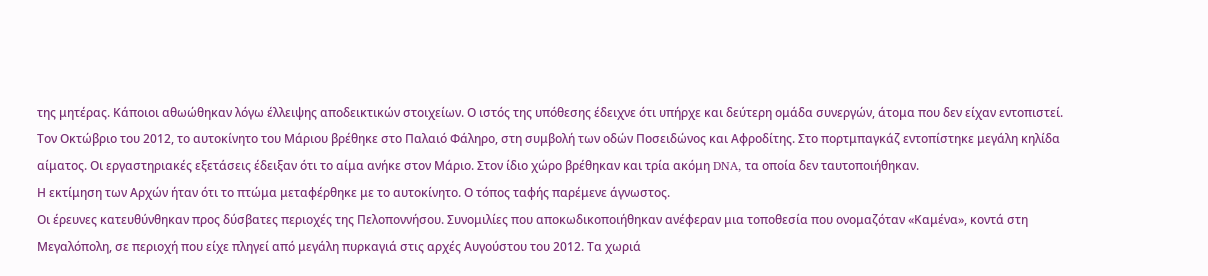της μητέρας. Κάποιοι αθωώθηκαν λόγω έλλειψης αποδεικτικών στοιχείων. Ο ιστός της υπόθεσης έδειχνε ότι υπήρχε και δεύτερη ομάδα συνεργών, άτομα που δεν είχαν εντοπιστεί.
Τον Οκτώβριο του 2012, το αυτοκίνητο του Μάριου βρέθηκε στο Παλαιό Φάληρο, στη συμβολή των οδών Ποσειδώνος και Αφροδίτης. Στο πορτμπαγκάζ εντοπίστηκε μεγάλη κηλίδα αίματος. Οι εργαστηριακές εξετάσεις έδειξαν ότι το αίμα ανήκε στον Μάριο. Στον ίδιο χώρο βρέθηκαν και τρία ακόμη DNA, τα οποία δεν ταυτοποιήθηκαν.
Η εκτίμηση των Αρχών ήταν ότι το πτώμα μεταφέρθηκε με το αυτοκίνητο. Ο τόπος ταφής παρέμενε άγνωστος.
Οι έρευνες κατευθύνθηκαν προς δύσβατες περιοχές της Πελοποννήσου. Συνομιλίες που αποκωδικοποιήθηκαν ανέφεραν μια τοποθεσία που ονομαζόταν «Καμένα», κοντά στη Μεγαλόπολη, σε περιοχή που είχε πληγεί από μεγάλη πυρκαγιά στις αρχές Αυγούστου του 2012. Τα χωριά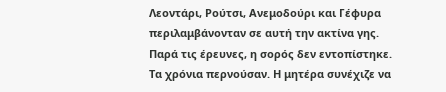Λεοντάρι, Ρούτσι, Ανεμοδούρι και Γέφυρα περιλαμβάνονταν σε αυτή την ακτίνα γης.
Παρά τις έρευνες, η σορός δεν εντοπίστηκε.
Τα χρόνια περνούσαν. Η μητέρα συνέχιζε να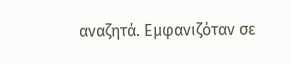αναζητά. Εμφανιζόταν σε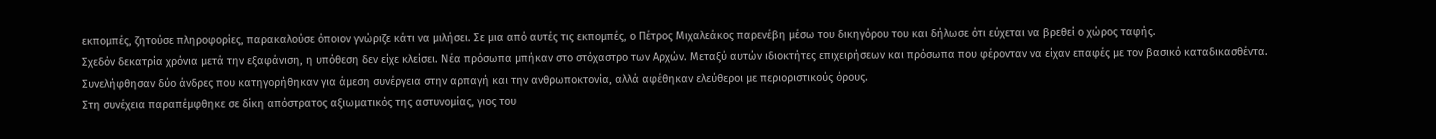εκπομπές, ζητούσε πληροφορίες, παρακαλούσε όποιον γνώριζε κάτι να μιλήσει. Σε μια από αυτές τις εκπομπές, ο Πέτρος Μιχαλεάκος παρενέβη μέσω του δικηγόρου του και δήλωσε ότι εύχεται να βρεθεί ο χώρος ταφής.
Σχεδόν δεκατρία χρόνια μετά την εξαφάνιση, η υπόθεση δεν είχε κλείσει. Νέα πρόσωπα μπήκαν στο στόχαστρο των Αρχών. Μεταξύ αυτών ιδιοκτήτες επιχειρήσεων και πρόσωπα που φέρονταν να είχαν επαφές με τον βασικό καταδικασθέντα. Συνελήφθησαν δύο άνδρες που κατηγορήθηκαν για άμεση συνέργεια στην αρπαγή και την ανθρωποκτονία, αλλά αφέθηκαν ελεύθεροι με περιοριστικούς όρους.
Στη συνέχεια παραπέμφθηκε σε δίκη απόστρατος αξιωματικός της αστυνομίας, γιος του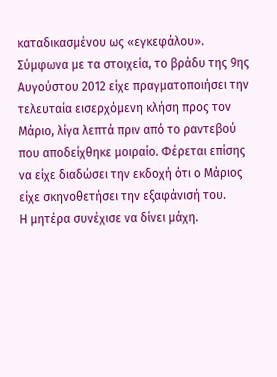καταδικασμένου ως «εγκεφάλου». Σύμφωνα με τα στοιχεία, το βράδυ της 9ης Αυγούστου 2012 είχε πραγματοποιήσει την τελευταία εισερχόμενη κλήση προς τον Μάριο, λίγα λεπτά πριν από το ραντεβού που αποδείχθηκε μοιραίο. Φέρεται επίσης να είχε διαδώσει την εκδοχή ότι ο Μάριος είχε σκηνοθετήσει την εξαφάνισή του.
Η μητέρα συνέχισε να δίνει μάχη.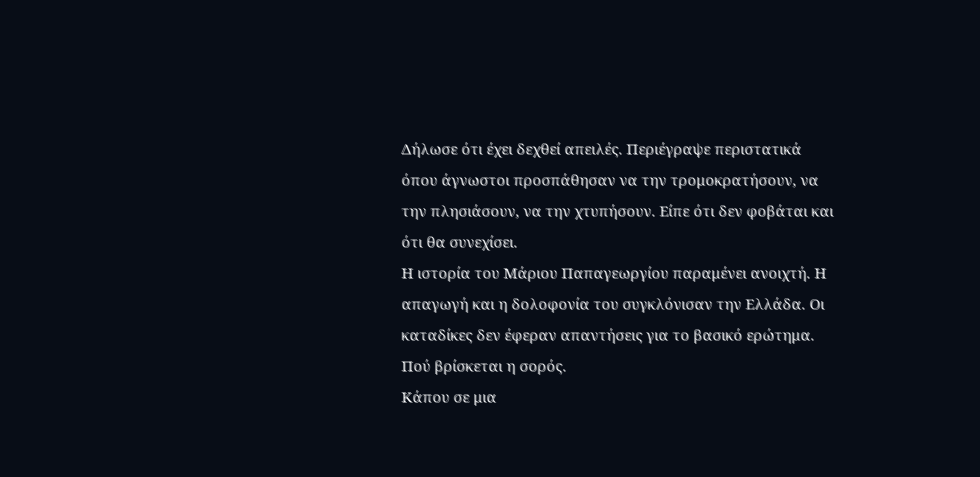Δήλωσε ότι έχει δεχθεί απειλές. Περιέγραψε περιστατικά όπου άγνωστοι προσπάθησαν να την τρομοκρατήσουν, να την πλησιάσουν, να την χτυπήσουν. Είπε ότι δεν φοβάται και ότι θα συνεχίσει.
Η ιστορία του Μάριου Παπαγεωργίου παραμένει ανοιχτή. Η απαγωγή και η δολοφονία του συγκλόνισαν την Ελλάδα. Οι καταδίκες δεν έφεραν απαντήσεις για το βασικό ερώτημα. Πού βρίσκεται η σορός.
Κάπου σε μια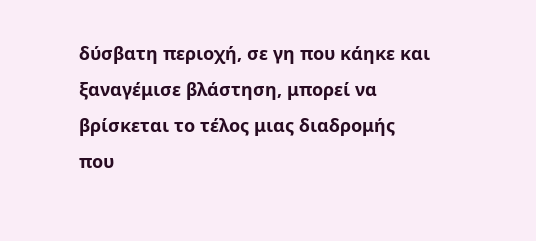δύσβατη περιοχή, σε γη που κάηκε και ξαναγέμισε βλάστηση, μπορεί να βρίσκεται το τέλος μιας διαδρομής που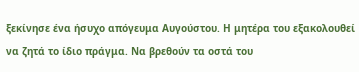ξεκίνησε ένα ήσυχο απόγευμα Αυγούστου. Η μητέρα του εξακολουθεί να ζητά το ίδιο πράγμα. Να βρεθούν τα οστά του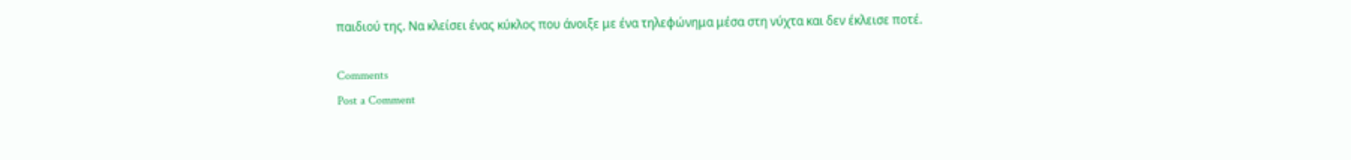παιδιού της. Να κλείσει ένας κύκλος που άνοιξε με ένα τηλεφώνημα μέσα στη νύχτα και δεν έκλεισε ποτέ.

Comments
Post a Comment